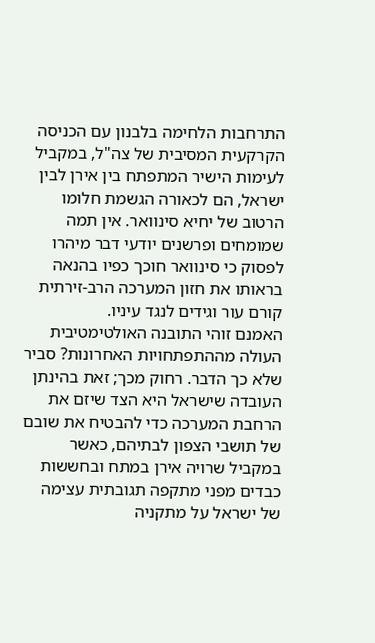התרחבות הלחימה בלבנון עם הכניסה הקרקעית המסיבית של צה"ל, במקביל לעימות הישיר המתפתח בין אירן לבין ישראל, הם לכאורה הגשמת חלומו הרטוב של יחיא סינוואר. אין תמה שמומחים ופרשנים יודעי דבר מיהרו לפסוק כי סינוואר חוכך כפיו בהנאה בראותו את חזון המערכה הרב-זירתית קורם עור וגידים לנגד עיניו.
האמנם זוהי התובנה האולטימטיבית העולה מההתפתחויות האחרונות? סביר שלא כך הדבר. רחוק מכך; זאת בהינתן העובדה שישראל היא הצד שיזם את הרחבת המערכה כדי להבטיח את שובם של תושבי הצפון לבתיהם, כאשר במקביל שרויה אירן במתח ובחששות כבדים מפני מתקפה תגובתית עצימה של ישראל על מתקניה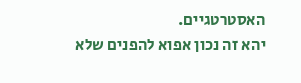האסטרטגיים.
יהא זה נכון אפוא להפנים שלא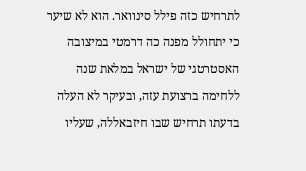לתרחיש כזה פילל סינוואר. הוא לא שיער כי יתחולל מפנה כה דרמטי במיצובה האסטרטגי של ישראל במלאת שנה ללחימה ברצועת עזה, ובעיקר לא העלה בדעתו תרחיש שבו חיזבאללה, שעליו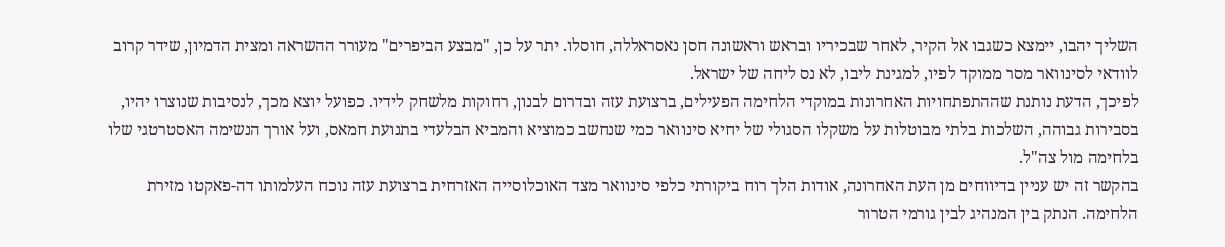השליך יהבו, יימצא כשגבו אל הקיר, לאחר שבכיריו ובראש וראשונה חסן נאסראללה, חוסלו. יתר על כן, "מבצע הביפרים" מעורר ההשראה ומצית הדמיון, שידר קרוב לוודאי לסינוואר מסר ממוקד לפיו, למגינת ליבו, לא נס ליחה של ישראל.
לפיכך, הדעת נותנת שההתפתחויות האחרונות במוקדי הלחימה הפעילים, ברצועת עזה ובדרום לבנון, רחוקות מלשחק לידיו. כפועל יוצא מכך, לנסיבות שנוצרו יהיו, בסבירות גבוהה, השלכות בלתי מבוטלות על משקלו הסגולי של יחיא סינוואר כמי שנחשב כמוציא והמביא הבלעדי בתנועת חמאס, ועל אורך הנשימה האסטרטגי שלו בלחימה מול צה"ל.
בהקשר זה יש עניין בדיווחים מן העת האחרונה, אודות הלך רוח ביקורתי כלפי סינוואר מצד האוכלוסייה האזרחית ברצועת עזה נוכח העלמותו דה-פאקטו מזירת הלחימה. הנתק בין המנהיג לבין גורמי הטרור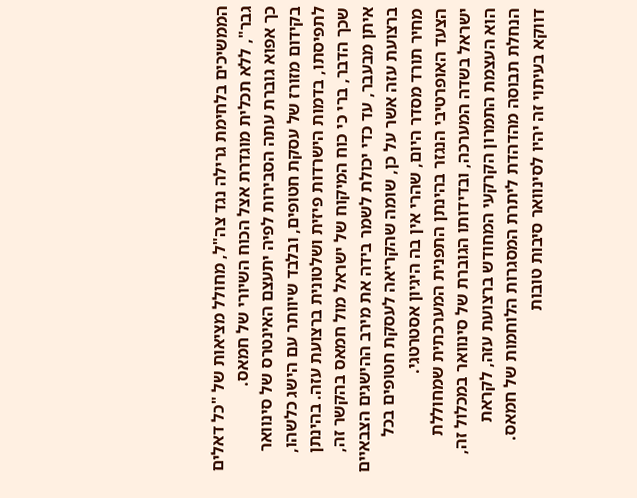הממשיכים בלחימת גרילה נגד צה"ל, מחולל מציאות של "כל דאלים גבר", ללא תכלית מוגדרת אצל הכוח השיורי של חמאס.
כך אפוא גוברת עתה הסבירות לפיה יתעצם האינטרס של סינוואר בקידום מזורז של עסקת חטופים, ובלבד שיוותר עם הישג כלשהו, לתפיסתו, בדמות הישרדות פיזית ושלטונית ברצועת עזה. בהינתן שכך הדבר, ברי כי כוח המיקוח של ישראל מול חמאס בהקשר זה, איתן מבעבר, עד כדי יכולת לשמר בידה את מירב ההישגים הצבאיים ברצועת עזה אשר על כן, שומה שהקריאה לעסקת חטופים בכל מחיר תורד מסדר היום, שהרי אין בה היגיון אסטרטגי.
הצעד האופרטיבי הנגזר בהינתן התפנית המערכתית שמחוללת ישראל בשדה המערכה, ובדידותו הגוברת של סינוואר במכלול זה, הוא העצמת התמרון הקרקעי המחודש ברצועת עזה, לקראת הנחלת תבוסה מהדהדת ליתרת המסגרות הלוחמות של חמאס. דווקא בעיתוי זה יהיו לסינוואר סיבות טובות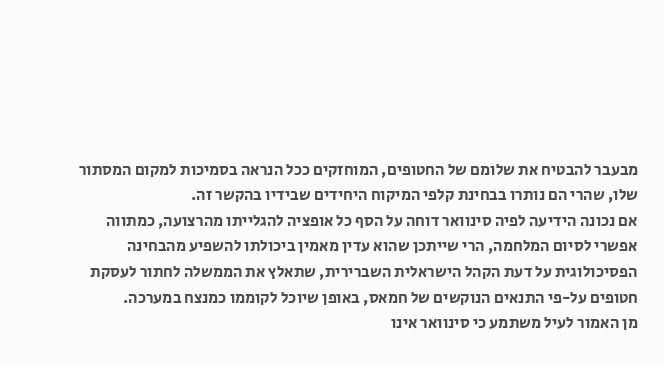מבעבר להבטיח את שלומם של החטופים, המוחזקים ככל הנראה בסמיכות למקום המסתור שלו, שהרי הם נותרו בבחינת קלפי המיקוח היחידים שבידיו בהקשר זה.
אם נכונה הידיעה לפיה סינוואר דוחה על הסף כל אופציה להגלייתו מהרצועה, כמתווה אפשרי לסיום המלחמה, הרי שייתכן שהוא עדין מאמין ביכולתו להשפיע מהבחינה הפסיכולוגית על דעת הקהל הישראלית השברירית, שתאלץ את הממשלה לחתור לעסקת חטופים על-פי התנאים הנוקשים של חמאס, באופן שיוכל לקוממו כמנצח במערכה.
מן האמור לעיל משתמע כי סינוואר אינו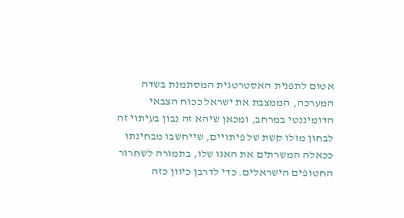אטום לתפנית האסטרטגית המסתמנת בשדה המערכה, הממצבת את ישראל ככוח הצבאי הדומיננטי במרחב, ומכאן שיהא זה נבון בעיתוי זה לבחון מולו קשת של פיתויים, שייחשבו מבחינתו ככאלה המשרתים את האגו שלו, בתמורה לשחרור החטופים הישראלים. כדי לדרבן כיוון כזה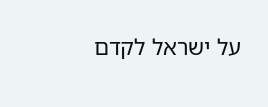על ישראל לקדם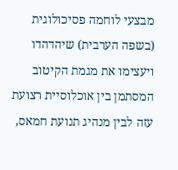מבצעי לוחמה פסיכולוגית (בשפה הערבית) שיהדהדו ויעצימו את מגמת הקיטוב המסתמן בין אוכלוסיית רצועת עזה לבין מנהיג תנועת חמאס,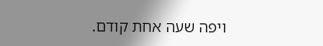ויפה שעה אחת קודם.